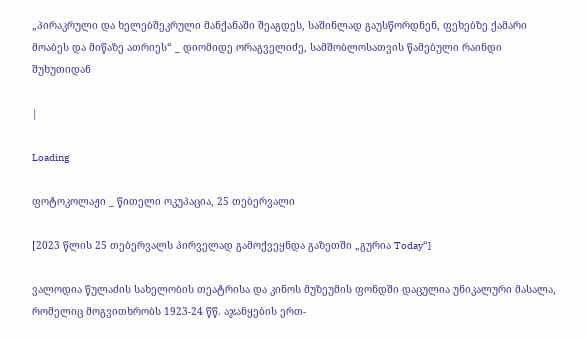„პირაკრული და ხელებშეკრული მანქანაში შეაგდეს, საშინლად გაუსწორდნენ, ფეხებზე ქამარი მოაბეს და მიწაზე ათრიეს“ _ დიომიდე ორაგველიძე, სამშობლოსათვის წამებული რაინდი შუხუთიდან

|

Loading

ფოტოკოლაჟი _ წითელი ოკუპაცია, 25 თებერვალი

[2023 წლის 25 თებერვალს პირველად გამოქვეყნდა გაზეთში „გურია Today“]

ვალოდია წულაძის სახელობის თეატრისა და კინოს მუზეუმის ფონდში დაცულია უნიკალური მასალა, რომელიც მოგვითხრობს 1923-24 წწ. აჯანყების ერთ-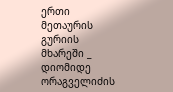ერთი მეთაურის გურიის მხარეში _ დიომიდე ორაგველიძის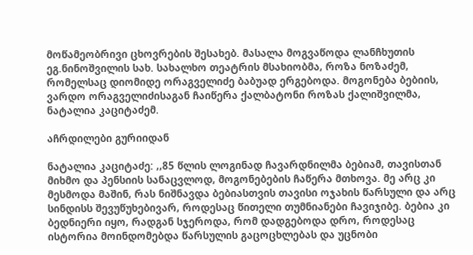მოწამეობრივი ცხოვრების შესახებ. მასალა მოგვაწოდა ლანჩხუთის ეგ.ნინოშვილის სახ. სახალხო თეატრის მსახიობმა, როზა ნოზაძემ, რომელსაც დიომიდე ორაგველიძე ბაბუად ერგებოდა. მოგონება ბებიის, ვარდო ორაგველიძისაგან ჩაიწერა ქალბატონი როზას ქალიშვილმა, ნატალია კაციტაძემ.

აჩრდილები გურიიდან

ნატალია კაციტაძე: ,,85 წლის ლოგინად ჩავარდნილმა ბებიამ, თავისთან მიხმო და პენსიის სანაცვლოდ, მოგონებების ჩაწერა მთხოვა. მე არც კი მესმოდა მაშინ, რას ნიშნავდა ბებიასთვის თავისი ოჯახის წარსული და არც სინდისს შევუწუხებივარ, როდესაც წითელი თუმნიანები ჩავიჯიბე. ბებია კი ბედნიერი იყო, რადგან სჯეროდა, რომ დადგებოდა დრო, როდესაც ისტორია მოინდომებდა წარსულის გაცოცხლებას და უცნობი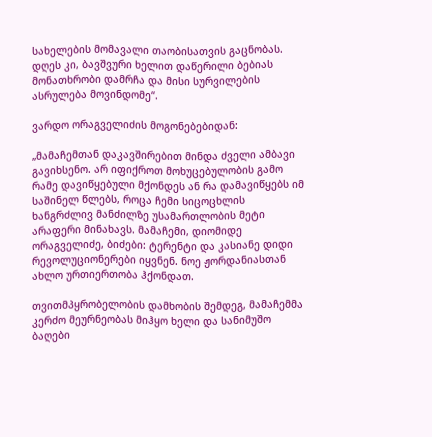სახელების მომავალი თაობისათვის გაცნობას. დღეს კი, ბავშვური ხელით დაწერილი ბებიას მონათხრობი დამრჩა და მისი სურვილების ასრულება მოვინდომე“.

ვარდო ორაგველიძის მოგონებებიდან:

„მამაჩემთან დაკავშირებით მინდა ძველი ამბავი გავიხსენო. არ იფიქროთ მოხუცებულობის გამო რამე დავიწყებული მქონდეს ან რა დამავიწყებს იმ საშინელ წლებს, როცა ჩემი სიცოცხლის ხანგრძლივ მანძილზე უსამართლობის მეტი არაფერი მინახავს. მამაჩემი, დიომიდე ორაგველიძე, ბიძები: ტერენტი და კასიანე დიდი რევოლუციონერები იყვნენ. ნოე ჟორდანიასთან ახლო ურთიერთობა ჰქონდათ.

თვითმპყრობელობის დამხობის შემდეგ, მამაჩემმა კერძო მეურნეობას მიჰყო ხელი და სანიმუშო ბაღები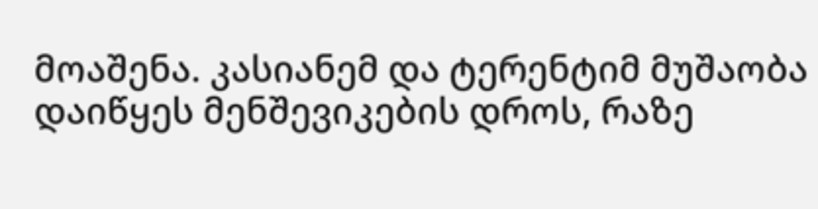მოაშენა. კასიანემ და ტერენტიმ მუშაობა დაიწყეს მენშევიკების დროს, რაზე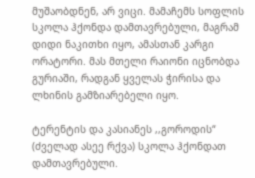მუშაობდნენ, არ ვიცი. მამაჩემს სოფლის სკოლა ჰქონდა დამთავრებული, მაგრამ დიდი ნაკითხი იყო, ამასთან კარგი ორატორი. მას მთელი რაიონი იცნობდა გურიაში, რადგან ყველას ჭირისა და ლხინის გამზიარებელი იყო.

ტერენტის და კასიანეს ,,გოროდის“ (ძველად ასეე რქვა) სკოლა ჰქონდათ დამთავრებული.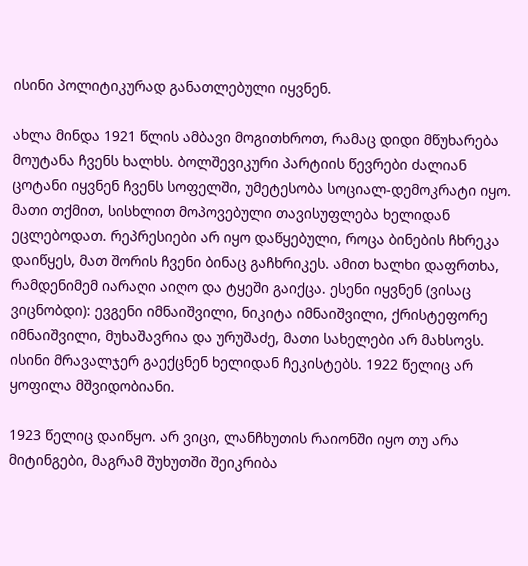ისინი პოლიტიკურად განათლებული იყვნენ.

ახლა მინდა 1921 წლის ამბავი მოგითხროთ, რამაც დიდი მწუხარება მოუტანა ჩვენს ხალხს. ბოლშევიკური პარტიის წევრები ძალიან ცოტანი იყვნენ ჩვენს სოფელში, უმეტესობა სოციალ-დემოკრატი იყო. მათი თქმით, სისხლით მოპოვებული თავისუფლება ხელიდან ეცლებოდათ. რეპრესიები არ იყო დაწყებული, როცა ბინების ჩხრეკა დაიწყეს, მათ შორის ჩვენი ბინაც გაჩხრიკეს. ამით ხალხი დაფრთხა, რამდენიმემ იარაღი აიღო და ტყეში გაიქცა. ესენი იყვნენ (ვისაც ვიცნობდი): ევგენი იმნაიშვილი, ნიკიტა იმნაიშვილი, ქრისტეფორე იმნაიშვილი, მუხაშავრია და ურუშაძე, მათი სახელები არ მახსოვს. ისინი მრავალჯერ გაექცნენ ხელიდან ჩეკისტებს. 1922 წელიც არ ყოფილა მშვიდობიანი.

1923 წელიც დაიწყო. არ ვიცი, ლანჩხუთის რაიონში იყო თუ არა მიტინგები, მაგრამ შუხუთში შეიკრიბა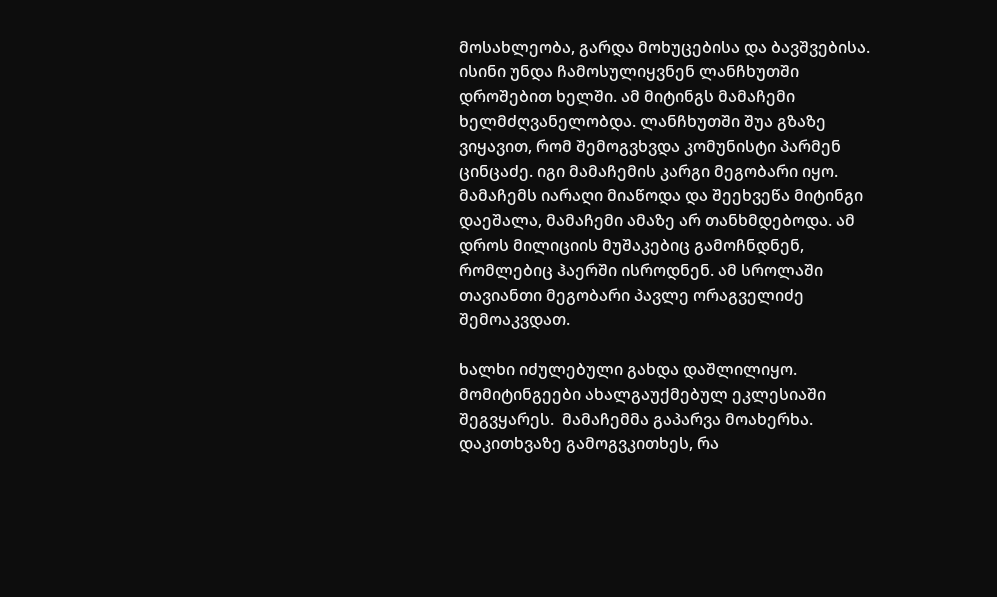მოსახლეობა, გარდა მოხუცებისა და ბავშვებისა. ისინი უნდა ჩამოსულიყვნენ ლანჩხუთში დროშებით ხელში. ამ მიტინგს მამაჩემი ხელმძღვანელობდა. ლანჩხუთში შუა გზაზე ვიყავით, რომ შემოგვხვდა კომუნისტი პარმენ ცინცაძე. იგი მამაჩემის კარგი მეგობარი იყო. მამაჩემს იარაღი მიაწოდა და შეეხვეწა მიტინგი დაეშალა, მამაჩემი ამაზე არ თანხმდებოდა. ამ დროს მილიციის მუშაკებიც გამოჩნდნენ, რომლებიც ჰაერში ისროდნენ. ამ სროლაში თავიანთი მეგობარი პავლე ორაგველიძე  შემოაკვდათ.

ხალხი იძულებული გახდა დაშლილიყო. მომიტინგეები ახალგაუქმებულ ეკლესიაში შეგვყარეს.  მამაჩემმა გაპარვა მოახერხა. დაკითხვაზე გამოგვკითხეს, რა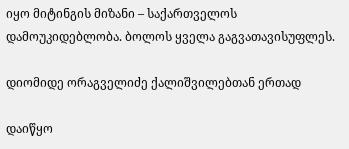იყო მიტინგის მიზანი – საქართველოს დამოუკიდებლობა. ბოლოს ყველა გაგვათავისუფლეს.

დიომიდე ორაგველიძე ქალიშვილებთან ერთად

დაიწყო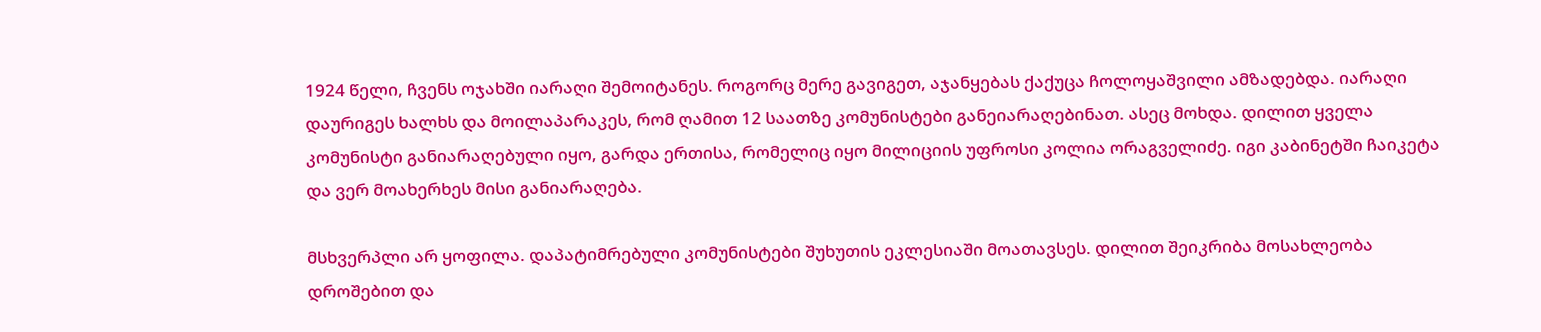1924 წელი, ჩვენს ოჯახში იარაღი შემოიტანეს. როგორც მერე გავიგეთ, აჯანყებას ქაქუცა ჩოლოყაშვილი ამზადებდა. იარაღი დაურიგეს ხალხს და მოილაპარაკეს, რომ ღამით 12 საათზე კომუნისტები განეიარაღებინათ. ასეც მოხდა. დილით ყველა კომუნისტი განიარაღებული იყო, გარდა ერთისა, რომელიც იყო მილიციის უფროსი კოლია ორაგველიძე. იგი კაბინეტში ჩაიკეტა და ვერ მოახერხეს მისი განიარაღება.

მსხვერპლი არ ყოფილა. დაპატიმრებული კომუნისტები შუხუთის ეკლესიაში მოათავსეს. დილით შეიკრიბა მოსახლეობა დროშებით და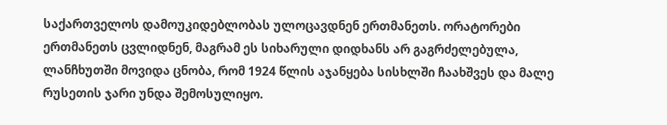საქართველოს დამოუკიდებლობას ულოცავდნენ ერთმანეთს. ორატორები ერთმანეთს ცვლიდნენ, მაგრამ ეს სიხარული დიდხანს არ გაგრძელებულა, ლანჩხუთში მოვიდა ცნობა, რომ 1924 წლის აჯანყება სისხლში ჩაახშვეს და მალე რუსეთის ჯარი უნდა შემოსულიყო.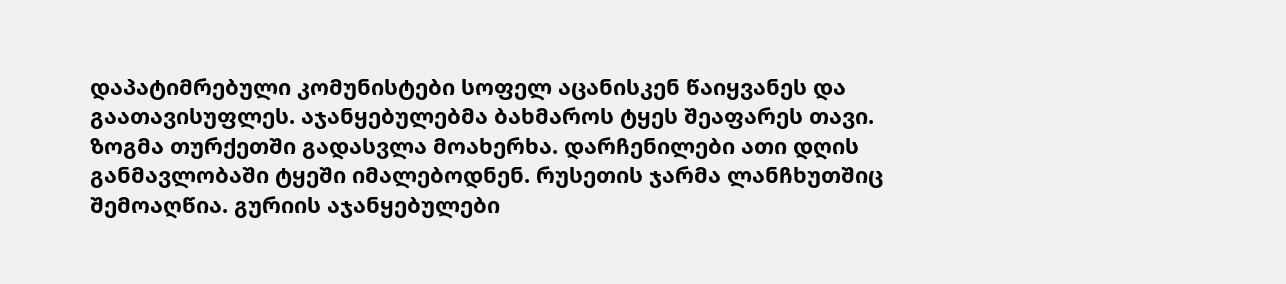დაპატიმრებული კომუნისტები სოფელ აცანისკენ წაიყვანეს და გაათავისუფლეს. აჯანყებულებმა ბახმაროს ტყეს შეაფარეს თავი. ზოგმა თურქეთში გადასვლა მოახერხა. დარჩენილები ათი დღის განმავლობაში ტყეში იმალებოდნენ. რუსეთის ჯარმა ლანჩხუთშიც შემოაღწია. გურიის აჯანყებულები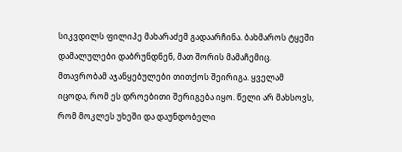სიკვდილს ფილიპე მახარაძემ გადაარჩინა. ბახმაროს ტყეში დამალულები დაბრუნდნენ, მათ შორის მამაჩემიც. მთავრობამ აჯანყებულები თითქოს შეირიგა. ყველამ იცოდა, რომ ეს დროებითი შერიგება იყო. წელი არ მახსოვს, რომ მოკლეს უხეში და დაუნდობელი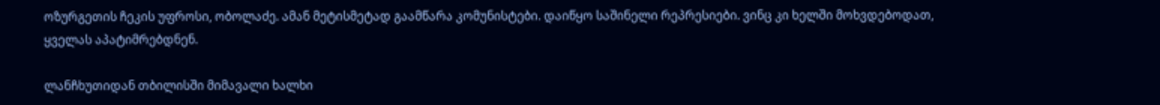ოზურგეთის ჩეკის უფროსი, ობოლაძე. ამან მეტისმეტად გაამწარა კომუნისტები. დაიწყო საშინელი რეპრესიები. ვინც კი ხელში მოხვდებოდათ, ყველას აპატიმრებდნენ.

ლანჩხუთიდან თბილისში მიმავალი ხალხი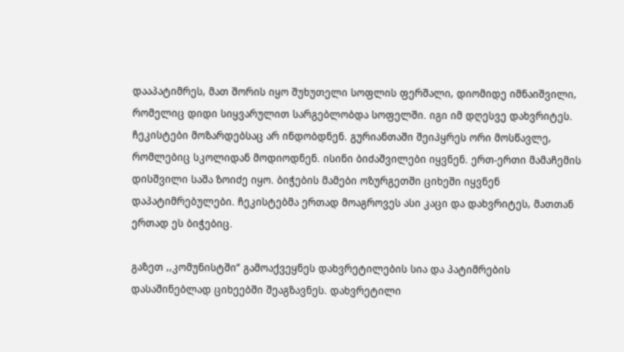დააპატიმრეს, მათ შორის იყო შუხუთელი სოფლის ფერშალი, დიომიდე იმნაიშვილი, რომელიც დიდი სიყვარულით სარგებლობდა სოფელში. იგი იმ დღესვე დახვრიტეს. ჩეკისტები მოზარდებსაც არ ინდობდნენ. გურიანთაში შეიპყრეს ორი მოსწავლე, რომლებიც სკოლიდან მოდიოდნენ. ისინი ბიძაშვილები იყვნენ. ერთ-ერთი მამაჩემის დისშვილი საშა ზოიძე იყო. ბიჭების მამები ოზურგეთში ციხეში იყვნენ დაპატიმრებულები. ჩეკისტებმა ერთად მოაგროვეს ასი კაცი და დახვრიტეს, მათთან ერთად ეს ბიჭებიც.

გაზეთ ,,კომუნისტში“ გამოაქვეყნეს დახვრეტილების სია და პატიმრების დასაშინებლად ციხეებში შეაგზავნეს. დახვრეტილი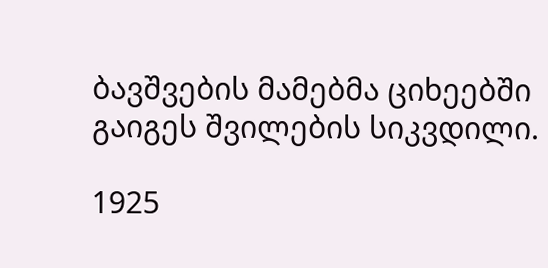ბავშვების მამებმა ციხეებში გაიგეს შვილების სიკვდილი.

1925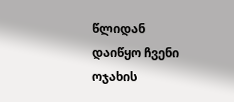წლიდან დაიწყო ჩვენი ოჯახის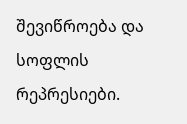შევიწროება და სოფლის რეპრესიები.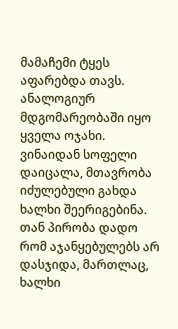მამაჩემი ტყეს აფარებდა თავს. ანალოგიურ მდგომარეობაში იყო ყველა ოჯახი. ვინაიდან სოფელი დაიცალა, მთავრობა იძულებული გახდა ხალხი შეერიგებინა. თან პირობა დადო რომ აჯანყებულებს არ დასჯიდა, მართლაც, ხალხი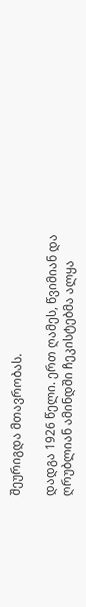შეურიგდა მთავრობას.

დადგა 1926 წელი. ერთ ღამეს, წვიმიან და ღრუბლიან ამინდში ჩეკისტებმა ალყა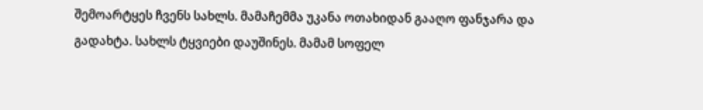შემოარტყეს ჩვენს სახლს. მამაჩემმა უკანა ოთახიდან გააღო ფანჯარა და გადახტა. სახლს ტყვიები დაუშინეს. მამამ სოფელ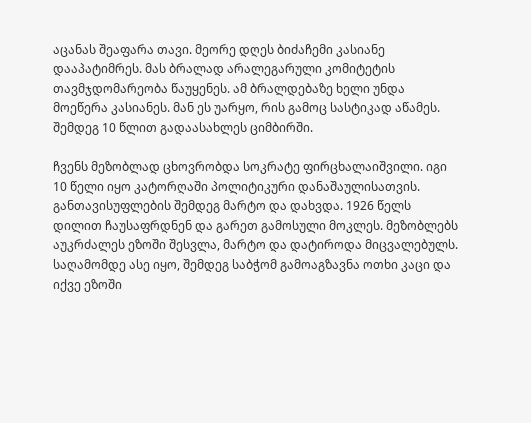აცანას შეაფარა თავი. მეორე დღეს ბიძაჩემი კასიანე დააპატიმრეს. მას ბრალად არალეგარული კომიტეტის თავმჯდომარეობა წაუყენეს. ამ ბრალდებაზე ხელი უნდა მოეწერა კასიანეს. მან ეს უარყო, რის გამოც სასტიკად აწამეს. შემდეგ 10 წლით გადაასახლეს ციმბირში.

ჩვენს მეზობლად ცხოვრობდა სოკრატე ფირცხალაიშვილი. იგი 10 წელი იყო კატორღაში პოლიტიკური დანაშაულისათვის. განთავისუფლების შემდეგ მარტო და დახვდა. 1926 წელს დილით ჩაუსაფრდნენ და გარეთ გამოსული მოკლეს. მეზობლებს აუკრძალეს ეზოში შესვლა, მარტო და დატიროდა მიცვალებულს. საღამომდე ასე იყო, შემდეგ საბჭომ გამოაგზავნა ოთხი კაცი და იქვე ეზოში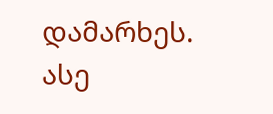დამარხეს. ასე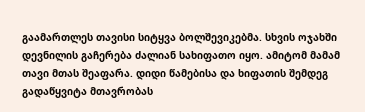გაამართლეს თავისი სიტყვა ბოლშევიკებმა. სხვის ოჯახში დევნილის გაჩერება ძალიან სახიფათო იყო. ამიტომ მამამ თავი მთას შეაფარა. დიდი წამებისა და ხიფათის შემდეგ გადაწყვიტა მთავრობას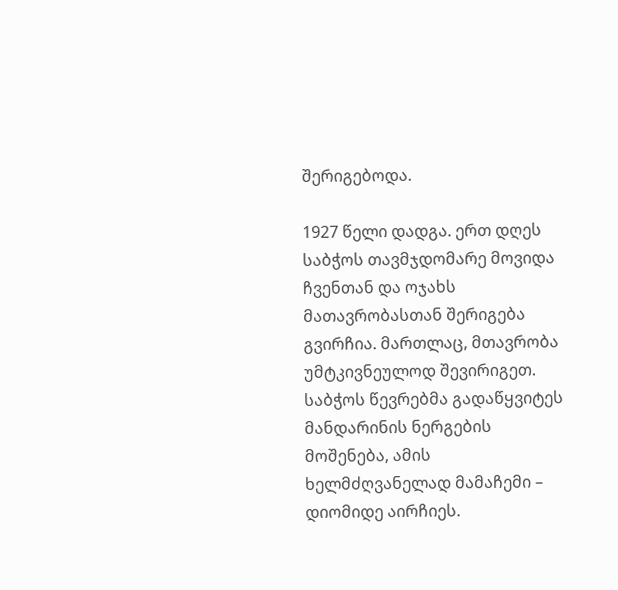შერიგებოდა.

1927 წელი დადგა. ერთ დღეს საბჭოს თავმჯდომარე მოვიდა ჩვენთან და ოჯახს მათავრობასთან შერიგება გვირჩია. მართლაც, მთავრობა უმტკივნეულოდ შევირიგეთ. საბჭოს წევრებმა გადაწყვიტეს მანდარინის ნერგების მოშენება, ამის ხელმძღვანელად მამაჩემი – დიომიდე აირჩიეს.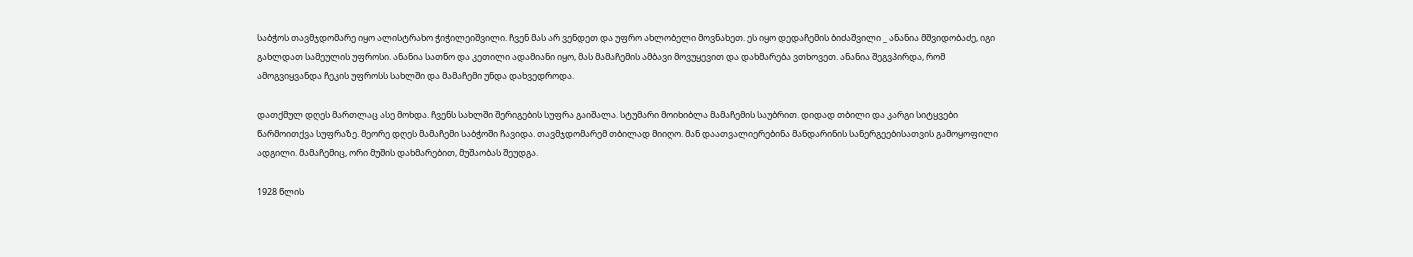საბჭოს თავმჯდომარე იყო ალისტრახო ჭიჭილეიშვილი. ჩვენ მას არ ვენდეთ და უფრო ახლობელი მოვნახეთ. ეს იყო დედაჩემის ბიძაშვილი _ ანანია მშვიდობაძე, იგი გახლდათ სამეულის უფროსი. ანანია სათნო და კეთილი ადამიანი იყო, მას მამაჩემის ამბავი მოვუყევით და დახმარება ვთხოვეთ. ანანია შეგვპირდა, რომ ამოგვიყვანდა ჩეკის უფროსს სახლში და მამაჩემი უნდა დახვედროდა.

დათქმულ დღეს მართლაც ასე მოხდა. ჩვენს სახლში შერიგების სუფრა გაიშალა. სტუმარი მოიხიბლა მამაჩემის საუბრით. დიდად თბილი და კარგი სიტყვები წარმოითქვა სუფრაზე. მეორე დღეს მამაჩემი საბჭოში ჩავიდა. თავმჯდომარემ თბილად მიიღო. მან დაათვალიერებინა მანდარინის სანერგეებისათვის გამოყოფილი ადგილი. მამაჩემიც, ორი მუშის დახმარებით, მუშაობას შეუდგა.

1928 წლის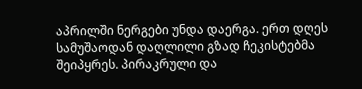აპრილში ნერგები უნდა დაერგა. ერთ დღეს სამუშაოდან დაღლილი გზად ჩეკისტებმა შეიპყრეს. პირაკრული და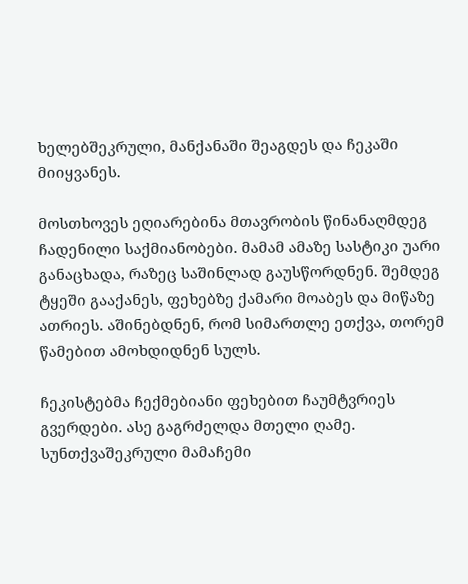ხელებშეკრული, მანქანაში შეაგდეს და ჩეკაში მიიყვანეს.

მოსთხოვეს ეღიარებინა მთავრობის წინანაღმდეგ ჩადენილი საქმიანობები. მამამ ამაზე სასტიკი უარი განაცხადა, რაზეც საშინლად გაუსწორდნენ. შემდეგ ტყეში გააქანეს, ფეხებზე ქამარი მოაბეს და მიწაზე ათრიეს. აშინებდნენ, რომ სიმართლე ეთქვა, თორემ წამებით ამოხდიდნენ სულს.

ჩეკისტებმა ჩექმებიანი ფეხებით ჩაუმტვრიეს გვერდები. ასე გაგრძელდა მთელი ღამე. სუნთქვაშეკრული მამაჩემი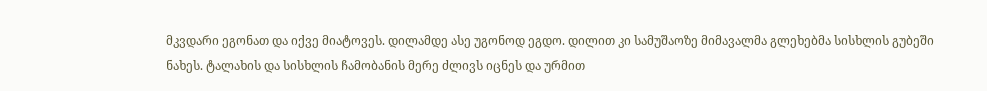მკვდარი ეგონათ და იქვე მიატოვეს. დილამდე ასე უგონოდ ეგდო. დილით კი სამუშაოზე მიმავალმა გლეხებმა სისხლის გუბეში ნახეს. ტალახის და სისხლის ჩამობანის მერე ძლივს იცნეს და ურმით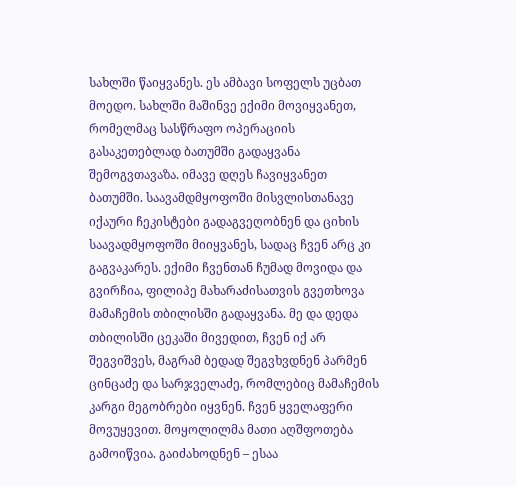სახლში წაიყვანეს. ეს ამბავი სოფელს უცბათ მოედო. სახლში მაშინვე ექიმი მოვიყვანეთ, რომელმაც სასწრაფო ოპერაციის გასაკეთებლად ბათუმში გადაყვანა შემოგვთავაზა. იმავე დღეს ჩავიყვანეთ ბათუმში. საავამდმყოფოში მისვლისთანავე იქაური ჩეკისტები გადაგვეღობნენ და ციხის საავადმყოფოში მიიყვანეს, სადაც ჩვენ არც კი გაგვაკარეს. ექიმი ჩვენთან ჩუმად მოვიდა და გვირჩია, ფილიპე მახარაძისათვის გვეთხოვა მამაჩემის თბილისში გადაყვანა. მე და დედა თბილისში ცეკაში მივედით, ჩვენ იქ არ შეგვიშვეს, მაგრამ ბედად შეგვხვდნენ პარმენ ცინცაძე და სარჯველაძე, რომლებიც მამაჩემის კარგი მეგობრები იყვნენ. ჩვენ ყველაფერი მოვუყევით. მოყოლილმა მათი აღშფოთება გამოიწვია. გაიძახოდნენ – ესაა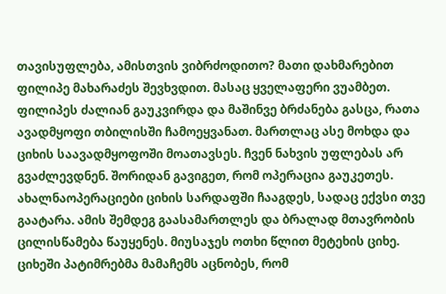თავისუფლება, ამისთვის ვიბრძოდითო? მათი დახმარებით ფილიპე მახარაძეს შევხვდით. მასაც ყველაფერი ვუამბეთ. ფილიპეს ძალიან გაუკვირდა და მაშინვე ბრძანება გასცა, რათა ავადმყოფი თბილისში ჩამოეყვანათ. მართლაც ასე მოხდა და ციხის საავადმყოფოში მოათავსეს. ჩვენ ნახვის უფლებას არ გვაძლევდნენ. შორიდან გავიგეთ, რომ ოპერაცია გაუკეთეს. ახალნაოპერაციები ციხის სარდაფში ჩააგდეს, სადაც ექვსი თვე გაატარა. ამის შემდეგ გაასამართლეს და ბრალად მთავრობის ცილისწამება წაუყენეს. მიუსაჯეს ოთხი წლით მეტეხის ციხე. ციხეში პატიმრებმა მამაჩემს აცნობეს, რომ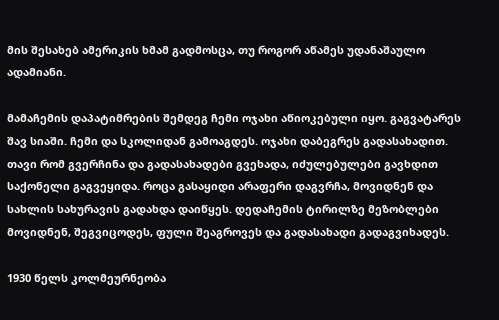მის შესახებ ამერიკის ხმამ გადმოსცა, თუ როგორ აწამეს უდანაშაულო ადამიანი.

მამაჩემის დაპატიმრების შემდეგ ჩემი ოჯახი აწიოკებული იყო. გაგვატარეს შავ სიაში. ჩემი და სკოლიდან გამოაგდეს. ოჯახი დაბეგრეს გადასახადით. თავი რომ გვერჩინა და გადასახადები გვეხადა, იძულებულები გავხდით საქონელი გაგვეყიდა. როცა გასაყიდი არაფერი დაგვრჩა, მოვიდნენ და სახლის სახურავის გადახდა დაიწყეს. დედაჩემის ტირილზე მეზობლები მოვიდნენ, შეგვიცოდეს, ფული შეაგროვეს და გადასახადი გადაგვიხადეს.

1930 წელს კოლმეურნეობა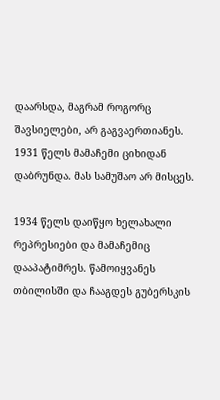დაარსდა, მაგრამ როგორც შავსიელები, არ გაგვაერთიანეს. 1931 წელს მამაჩემი ციხიდან დაბრუნდა. მას სამუშაო არ მისცეს.

1934 წელს დაიწყო ხელახალი რეპრესიები და მამაჩემიც დააპატიმრეს. წამოიყვანეს თბილისში და ჩააგდეს გუბერსკის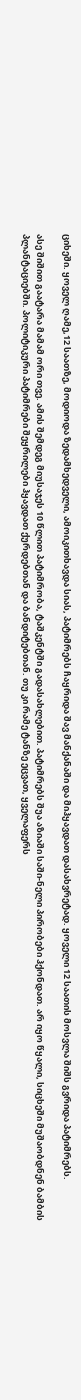ციხეში. ყოველ ღამე,12 საათზე, მოდიოდა ზედამხედველი, ამოიკითხავდა სიას, პატიმრებს ჩაყრიდა შავ მანქანაში და მიჰყავდათ დასახვრეტად. ყოველი 12 საათის მოსვლა შიშს გვრიდა პატიმრებს.

ასე შიშით გაატარა მამამ ორი თვე. ამის შემდეგ მიუსაჯეს 10 წლით პატიმრობა, ტაშკენტში გადასახლებით. პატიმრებს შუა აზიაში საში-ნელი პირობები ჰქონდათ. არ იყო წყალი, სიცხეში მუშაობდნენ ბამბის პლანტაციებში. პოლიტიკური პატიმრები შეყრილები ჰყავდათ ქურდებთან და ბანდიტებთან. თუ კი რამე ტანზე ეცვათ, ყველაფერს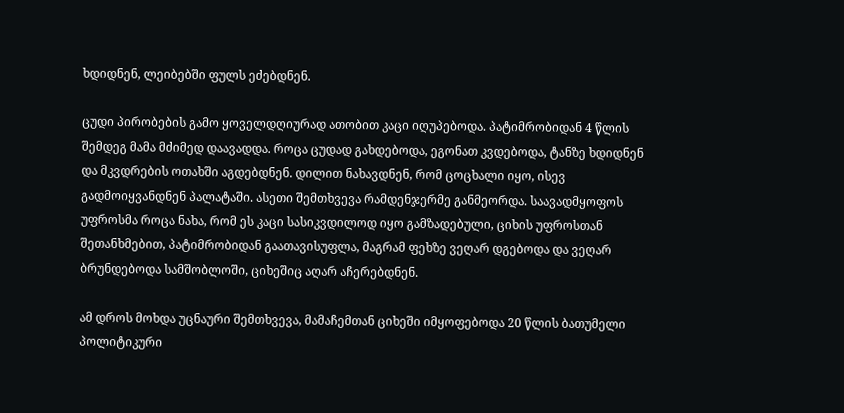ხდიდნენ, ლეიბებში ფულს ეძებდნენ.

ცუდი პირობების გამო ყოველდღიურად ათობით კაცი იღუპებოდა. პატიმრობიდან 4 წლის შემდეგ მამა მძიმედ დაავადდა. როცა ცუდად გახდებოდა, ეგონათ კვდებოდა, ტანზე ხდიდნენ და მკვდრების ოთახში აგდებდნენ. დილით ნახავდნენ, რომ ცოცხალი იყო, ისევ გადმოიყვანდნენ პალატაში. ასეთი შემთხვევა რამდენჯერმე განმეორდა. საავადმყოფოს უფროსმა როცა ნახა, რომ ეს კაცი სასიკვდილოდ იყო გამზადებული, ციხის უფროსთან შეთანხმებით, პატიმრობიდან გაათავისუფლა, მაგრამ ფეხზე ვეღარ დგებოდა და ვეღარ ბრუნდებოდა სამშობლოში, ციხეშიც აღარ აჩერებდნენ.

ამ დროს მოხდა უცნაური შემთხვევა, მამაჩემთან ციხეში იმყოფებოდა 20 წლის ბათუმელი პოლიტიკური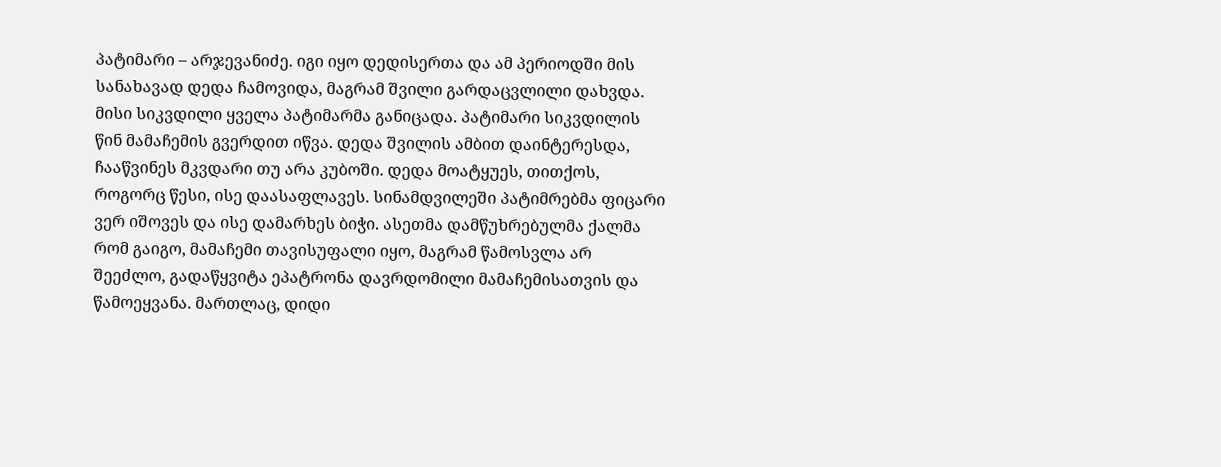პატიმარი – არჯევანიძე. იგი იყო დედისერთა და ამ პერიოდში მის სანახავად დედა ჩამოვიდა, მაგრამ შვილი გარდაცვლილი დახვდა. მისი სიკვდილი ყველა პატიმარმა განიცადა. პატიმარი სიკვდილის წინ მამაჩემის გვერდით იწვა. დედა შვილის ამბით დაინტერესდა, ჩააწვინეს მკვდარი თუ არა კუბოში. დედა მოატყუეს, თითქოს, როგორც წესი, ისე დაასაფლავეს. სინამდვილეში პატიმრებმა ფიცარი ვერ იშოვეს და ისე დამარხეს ბიჭი. ასეთმა დამწუხრებულმა ქალმა რომ გაიგო, მამაჩემი თავისუფალი იყო, მაგრამ წამოსვლა არ შეეძლო, გადაწყვიტა ეპატრონა დავრდომილი მამაჩემისათვის და წამოეყვანა. მართლაც, დიდი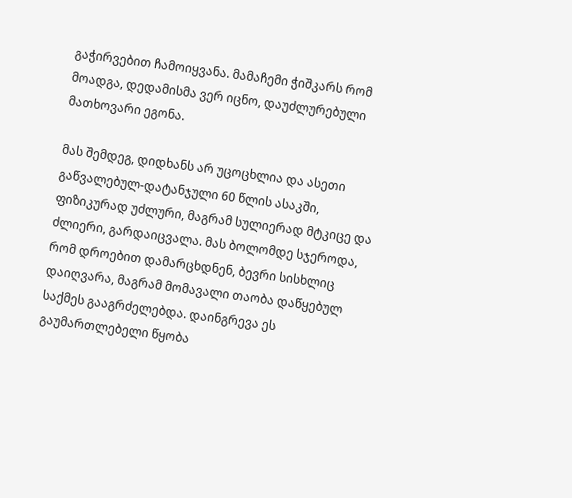გაჭირვებით ჩამოიყვანა. მამაჩემი ჭიშკარს რომ მოადგა, დედამისმა ვერ იცნო, დაუძლურებული მათხოვარი ეგონა.

მას შემდეგ, დიდხანს არ უცოცხლია და ასეთი გაწვალებულ-დატანჯული 60 წლის ასაკში, ფიზიკურად უძლური, მაგრამ სულიერად მტკიცე და ძლიერი, გარდაიცვალა. მას ბოლომდე სჯეროდა, რომ დროებით დამარცხდნენ, ბევრი სისხლიც დაიღვარა, მაგრამ მომავალი თაობა დაწყებულ საქმეს გააგრძელებდა. დაინგრევა ეს გაუმართლებელი წყობა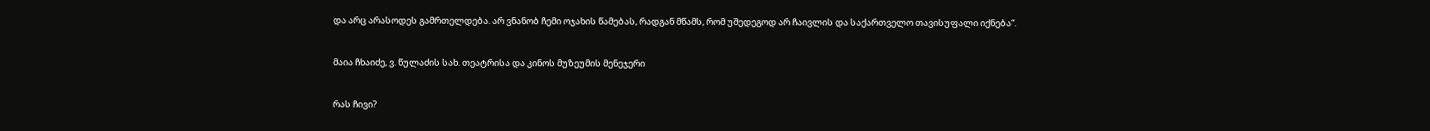და არც არასოდეს გამრთელდება. არ ვნანობ ჩემი ოჯახის წამებას, რადგან მწამს, რომ უშედეგოდ არ ჩაივლის და საქართველო თავისუფალი იქნება“.

მაია ჩხაიძე, ვ. წულაძის სახ. თეატრისა და კინოს მუზეუმის მენეჯერი

რას ჩივი?